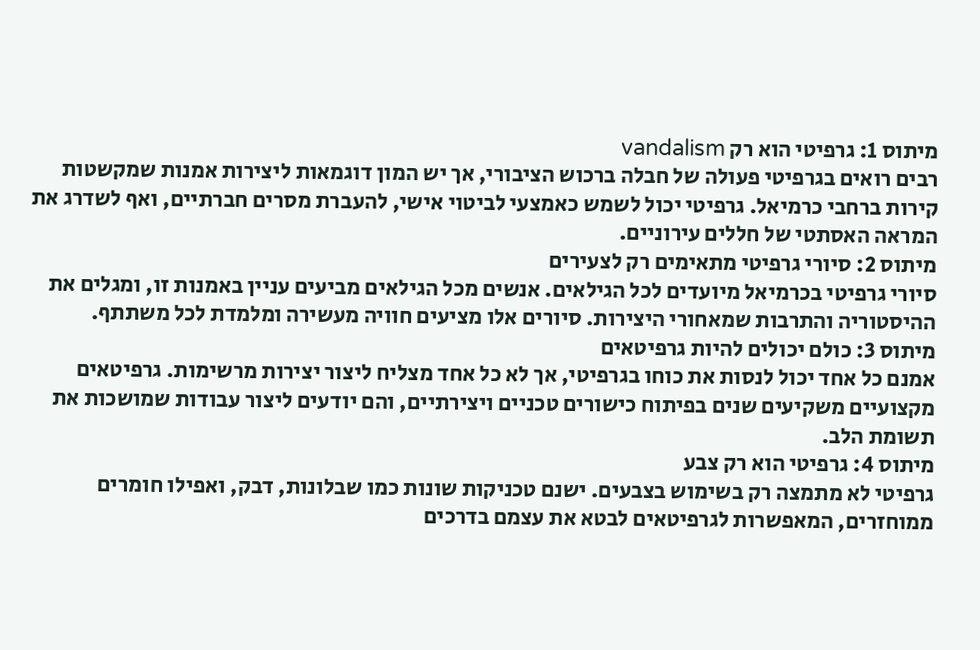מיתוס 1: גרפיטי הוא רק vandalism
רבים רואים בגרפיטי פעולה של חבלה ברכוש הציבורי, אך יש המון דוגמאות ליצירות אמנות שמקשטות קירות ברחבי כרמיאל. גרפיטי יכול לשמש כאמצעי לביטוי אישי, להעברת מסרים חברתיים, ואף לשדרג את המראה האסתטי של חללים עירוניים.
מיתוס 2: סיורי גרפיטי מתאימים רק לצעירים
סיורי גרפיטי בכרמיאל מיועדים לכל הגילאים. אנשים מכל הגילאים מביעים עניין באמנות זו, ומגלים את ההיסטוריה והתרבות שמאחורי היצירות. סיורים אלו מציעים חוויה מעשירה ומלמדת לכל משתתף.
מיתוס 3: כולם יכולים להיות גרפיטאים
אמנם כל אחד יכול לנסות את כוחו בגרפיטי, אך לא כל אחד מצליח ליצור יצירות מרשימות. גרפיטאים מקצועיים משקיעים שנים בפיתוח כישורים טכניים ויצירתיים, והם יודעים ליצור עבודות שמושכות את תשומת הלב.
מיתוס 4: גרפיטי הוא רק צבע
גרפיטי לא מתמצה רק בשימוש בצבעים. ישנם טכניקות שונות כמו שבלונות, דבק, ואפילו חומרים ממוחזרים, המאפשרות לגרפיטאים לבטא את עצמם בדרכים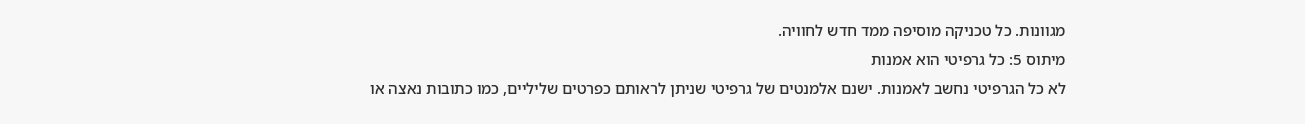מגוונות. כל טכניקה מוסיפה ממד חדש לחוויה.
מיתוס 5: כל גרפיטי הוא אמנות
לא כל הגרפיטי נחשב לאמנות. ישנם אלמנטים של גרפיטי שניתן לראותם כפרטים שליליים, כמו כתובות נאצה או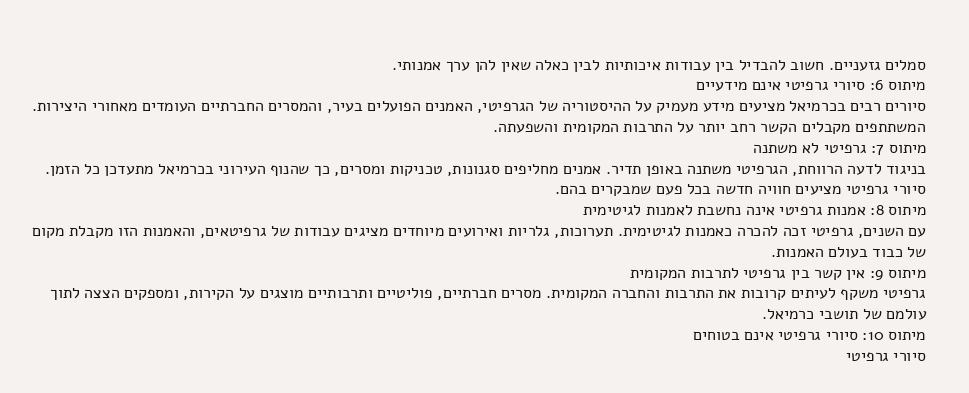סמלים גזעניים. חשוב להבדיל בין עבודות איכותיות לבין כאלה שאין להן ערך אמנותי.
מיתוס 6: סיורי גרפיטי אינם מידעיים
סיורים רבים בכרמיאל מציעים מידע מעמיק על ההיסטוריה של הגרפיטי, האמנים הפועלים בעיר, והמסרים החברתיים העומדים מאחורי היצירות. המשתתפים מקבלים הקשר רחב יותר על התרבות המקומית והשפעתה.
מיתוס 7: גרפיטי לא משתנה
בניגוד לדעה הרווחת, הגרפיטי משתנה באופן תדיר. אמנים מחליפים סגנונות, טכניקות ומסרים, כך שהנוף העירוני בכרמיאל מתעדכן כל הזמן. סיורי גרפיטי מציעים חוויה חדשה בכל פעם שמבקרים בהם.
מיתוס 8: אמנות גרפיטי אינה נחשבת לאמנות לגיטימית
עם השנים, גרפיטי זכה להכרה כאמנות לגיטימית. תערוכות, גלריות ואירועים מיוחדים מציגים עבודות של גרפיטאים, והאמנות הזו מקבלת מקום של כבוד בעולם האמנות.
מיתוס 9: אין קשר בין גרפיטי לתרבות המקומית
גרפיטי משקף לעיתים קרובות את התרבות והחברה המקומית. מסרים חברתיים, פוליטיים ותרבותיים מוצגים על הקירות, ומספקים הצצה לתוך עולמם של תושבי כרמיאל.
מיתוס 10: סיורי גרפיטי אינם בטוחים
סיורי גרפיטי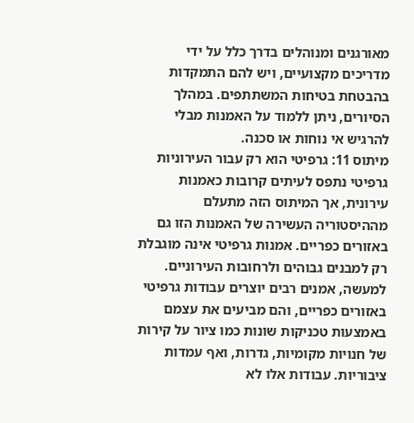מאורגנים ומנוהלים בדרך כלל על ידי מדריכים מקצועיים, ויש להם התמקדות בהבטחת בטיחות המשתתפים. במהלך הסיורים, ניתן ללמוד על האמנות מבלי להרגיש אי נוחות או סכנה.
מיתוס 11: גרפיטי הוא רק עבור העירוניות
גרפיטי נתפס לעיתים קרובות כאמנות עירונית, אך המיתוס הזה מתעלם מההיסטוריה העשירה של האמנות הזו גם באזורים כפריים. אמנות גרפיטי אינה מוגבלת רק למבנים גבוהים ולרחובות העירוניים. למעשה, אמנים רבים יוצרים עבודות גרפיטי באזורים כפריים, והם מביעים את עצמם באמצעות טכניקות שונות כמו ציור על קירות של חנויות מקומיות, גדרות, ואף עמדות ציבוריות. עבודות אלו לא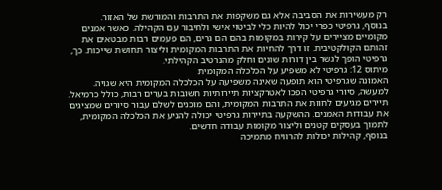רק מעשירות את הסביבה אלא גם משקפות את התרבות והמורשת של האזור.
בנוסף, גרפיטי כפרי יכול להיות כלי לביטוי אישי ולחיבור עם הקהילה. כאשר אמנים מקומיים מציירים על קירות במקומות בהם הם גרים, הם פעמים רבות מבטאים את זהותם הקולקטיבית. זו דרך להחיות את התרבות המקומית וליצור תחושת שייכות. כך, גרפיטי הופך לגשר בין דורות שונים וחלק מהנרטיב הקהילתי.
מיתוס 12: גרפיטי לא משפיע על הכלכלה המקומית
האמונה שגרפיטי הוא תופעה שאינה משפיעה על הכלכלה המקומית היא שגויה. למעשה, סיורי גרפיטי הפכו לאטרקציות תיירותיות חשובות בערים רבות, כולל כרמיאל. תיירים מגיעים לחוות את התרבות המקומית, והם מוכנים לשלם עבור סיורים שמציגים את עבודות האמנים. ההשקעה בתיירות גרפיטי יכולה להניע את הכלכלה המקומית, לתמוך בעסקים קטנים וליצור מקומות עבודה חדשים.
בנוסף, קהילות יכולות להרוויח מתמיכה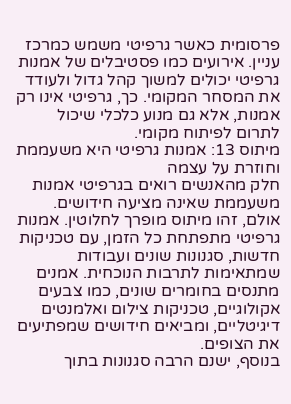פרסומית כאשר גרפיטי משמש כמרכז עניין. אירועים כמו פסטיבלים של אמנות גרפיטי יכולים למשוך קהל גדול ולעודד את המסחר המקומי. כך, גרפיטי אינו רק אמנות, אלא גם מנוע כלכלי שיכול לתרום לפיתוח מקומי.
מיתוס 13: אמנות גרפיטי היא משעממת וחוזרת על עצמה
חלק מהאנשים רואים בגרפיטי אמנות משעממת שאינה מציעה חידושים. אולם, זהו מיתוס מופרך לחלוטין. אמנות גרפיטי מתפתחת כל הזמן, עם טכניקות חדשות, סגנונות שונים ועבודות שמתאימות לתרבות הנוכחית. אמנים מתנסים בחומרים שונים, כמו צבעים אקולוגיים, טכניקות צילום ואלמנטים דיגיטליים, ומביאים חידושים שמפתיעים את הצופים.
בנוסף, ישנם הרבה סגנונות בתוך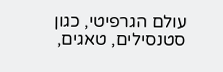עולם הגרפיטי, כגון סטנסילים, טאגים,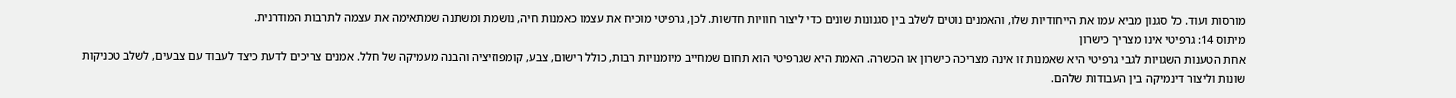מורסות ועוד. כל סגנון מביא עמו את הייחודיות שלו, והאמנים נוטים לשלב בין סגנונות שונים כדי ליצור חוויות חדשות. לכן, גרפיטי מוכיח את עצמו כאמנות חיה, נושמת ומשתנה שמתאימה את עצמה לתרבות המודרנית.
מיתוס 14: גרפיטי אינו מצריך כישרון
אחת הטענות השגויות לגבי גרפיטי היא שאמנות זו אינה מצריכה כישרון או הכשרה. האמת היא שגרפיטי הוא תחום שמחייב מיומנויות רבות, כולל רישום, צבע, קומפוזיציה והבנה מעמיקה של חלל. אמנים צריכים לדעת כיצד לעבוד עם צבעים, לשלב טכניקות שונות וליצור דינמיקה בין העבודות שלהם.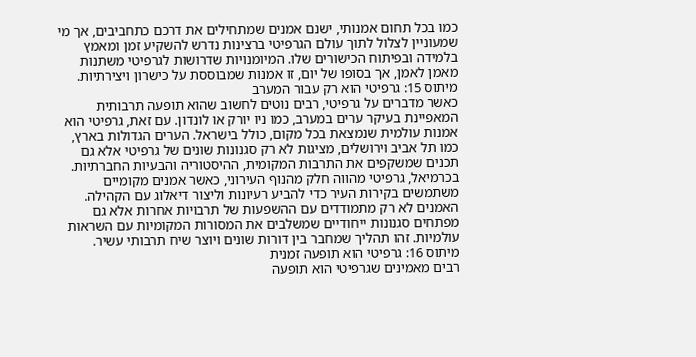כמו בכל תחום אמנותי, ישנם אמנים שמתחילים את דרכם כתחביבים, אך מי שמעוניין לצלול לתוך עולם הגרפיטי ברצינות נדרש להשקיע זמן ומאמץ בלמידה ובפיתוח הכישורים שלו. המיומנויות שדרושות לגרפיטי משתנות מאמן לאמן, אך בסופו של יום, זו אמנות שמבוססת על כישרון ויצירתיות.
מיתוס 15: גרפיטי הוא רק עבור המערב
כאשר מדברים על גרפיטי, רבים נוטים לחשוב שהוא תופעה תרבותית המאפיינת בעיקר ערים במערב, כמו ניו יורק או לונדון. עם זאת, גרפיטי הוא אמנות עולמית שנמצאת בכל מקום, כולל בישראל. הערים הגדולות בארץ, כמו תל אביב וירושלים, מציגות לא רק סגנונות שונים של גרפיטי אלא גם תכנים שמשקפים את התרבות המקומית, ההיסטוריה והבעיות החברתיות.
בכרמיאל, גרפיטי מהווה חלק מהנוף העירוני, כאשר אמנים מקומיים משתמשים בקירות העיר כדי להביע רעיונות וליצור דיאלוג עם הקהילה. האמנים לא רק מתמודדים עם ההשפעות של תרבויות אחרות אלא גם מפתחים סגנונות ייחודיים שמשלבים את המסורות המקומיות עם השראות עולמיות. זהו תהליך שמחבר בין דורות שונים ויוצר שיח תרבותי עשיר.
מיתוס 16: גרפיטי הוא תופעה זמנית
רבים מאמינים שגרפיטי הוא תופעה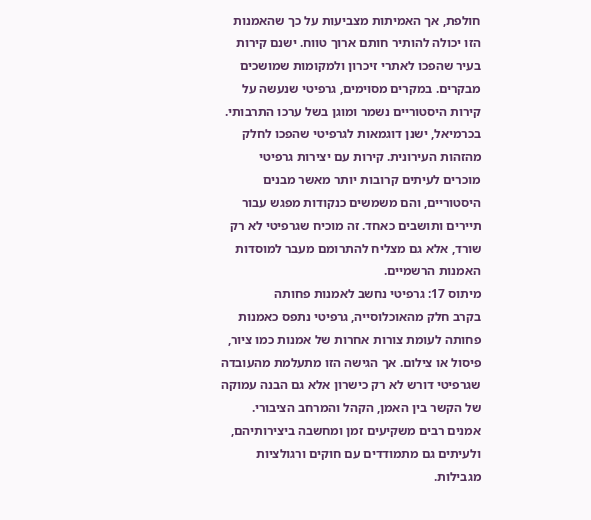חולפת, אך האמיתות מצביעות על כך שהאמנות הזו יכולה להותיר חותם ארוך טווח. ישנם קירות בעיר שהפכו לאתרי זיכרון ולמקומות שמושכים מבקרים. במקרים מסוימים, גרפיטי שנעשה על קירות היסטוריים נשמר ומוגן בשל ערכו התרבותי.
בכרמיאל, ישנן דוגמאות לגרפיטי שהפכו לחלק מהזהות העירונית. קירות עם יצירות גרפיטי מוכרים לעיתים קרובות יותר מאשר מבנים היסטוריים, והם משמשים כנקודות מפגש עבור תיירים ותושבים כאחד. זה מוכיח שגרפיטי לא רק שורד, אלא גם מצליח להתרומם מעבר למוסדות האמנות הרשמיים.
מיתוס 17: גרפיטי נחשב לאמנות פחותה
בקרב חלק מהאוכלוסייה, גרפיטי נתפס כאמנות פחותה לעומת צורות אחרות של אמנות כמו ציור, פיסול או צילום. אך הגישה הזו מתעלמת מהעובדה שגרפיטי דורש לא רק כישרון אלא גם הבנה עמוקה של הקשר בין האמן, הקהל והמרחב הציבורי. אמנים רבים משקיעים זמן ומחשבה ביצירותיהם, ולעיתים גם מתמודדים עם חוקים ורגולציות מגבילות.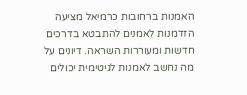האמנות ברחובות כרמיאל מציעה הזדמנות לאמנים להתבטא בדרכים חדשות ומעוררות השראה. דיונים על מה נחשב לאמנות לגיטימית יכולים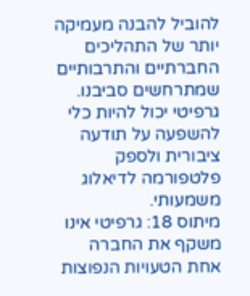להוביל להבנה מעמיקה יותר של התהליכים החברתיים והתרבותיים שמתרחשים סביבנו. גרפיטי יכול להיות כלי להשפעה על תודעה ציבורית ולספק פלטפורמה לדיאלוג משמעותי.
מיתוס 18: גרפיטי אינו משקף את החברה
אחת הטעויות הנפוצות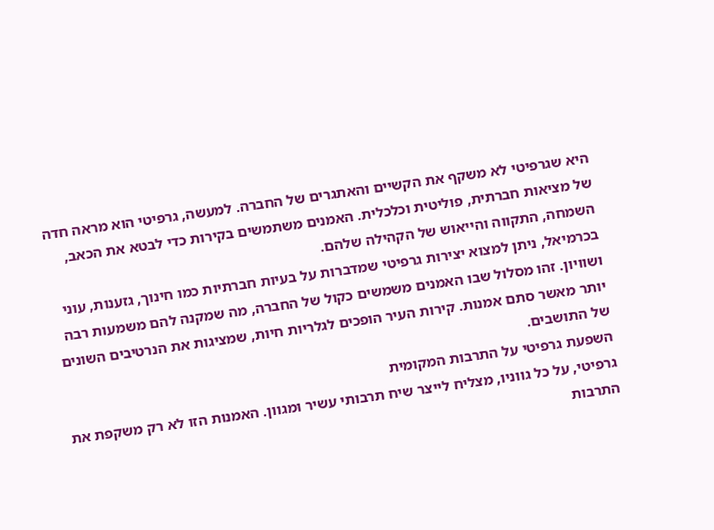היא שגרפיטי לא משקף את הקשיים והאתגרים של החברה. למעשה, גרפיטי הוא מראה חדה של מציאות חברתית, פוליטית וכלכלית. האמנים משתמשים בקירות כדי לבטא את הכאב, השמחה, התקווה והייאוש של הקהילה שלהם.
בכרמיאל, ניתן למצוא יצירות גרפיטי שמדברות על בעיות חברתיות כמו חינוך, גזענות, עוני ושוויון. זהו מסלול שבו האמנים משמשים כקול של החברה, מה שמקנה להם משמעות רבה יותר מאשר סתם אמנות. קירות העיר הופכים לגלריות חיות, שמציגות את הנרטיבים השונים של התושבים.
השפעת גרפיטי על התרבות המקומית
גרפיטי, על כל גווניו, מצליח לייצר שיח תרבותי עשיר ומגוון. האמנות הזו לא רק משקפת את התרבות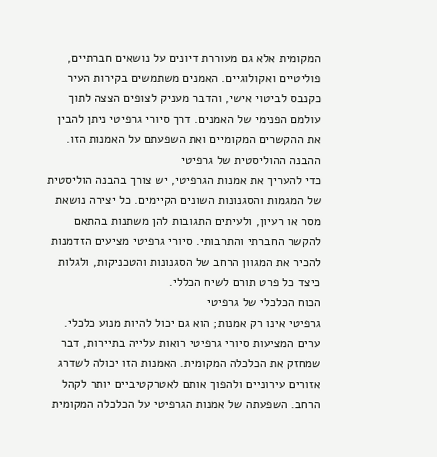המקומית אלא גם מעוררת דיונים על נושאים חברתיים, פוליטיים ואקולוגיים. האמנים משתמשים בקירות העיר כקנבס לביטוי אישי, והדבר מעניק לצופים הצצה לתוך עולמם הפנימי של האמנים. דרך סיורי גרפיטי ניתן להבין את ההקשרים המקומיים ואת השפעתם על האמנות הזו.
ההבנה ההוליסטית של גרפיטי
כדי להעריך את אמנות הגרפיטי, יש צורך בהבנה הוליסטית של המגמות והסגנונות השונים הקיימים. כל יצירה נושאת מסר או רעיון, ולעיתים התגובות להן משתנות בהתאם להקשר החברתי והתרבותי. סיורי גרפיטי מציעים הזדמנות להכיר את המגוון הרחב של הסגנונות והטכניקות, ולגלות כיצד כל פרט תורם לשיח הכללי.
הכוח הכלכלי של גרפיטי
גרפיטי אינו רק אמנות; הוא גם יכול להיות מנוע כלכלי. ערים המציעות סיורי גרפיטי רואות עלייה בתיירות, דבר שמחזק את הכלכלה המקומית. האמנות הזו יכולה לשדרג אזורים עירוניים ולהפוך אותם לאטרקטיביים יותר לקהל הרחב. השפעתה של אמנות הגרפיטי על הכלכלה המקומית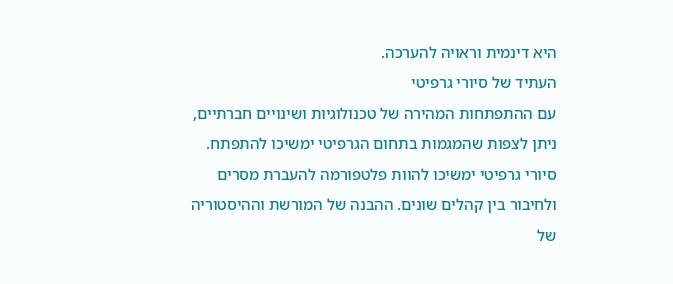היא דינמית וראויה להערכה.
העתיד של סיורי גרפיטי
עם ההתפתחות המהירה של טכנולוגיות ושינויים חברתיים, ניתן לצפות שהמגמות בתחום הגרפיטי ימשיכו להתפתח. סיורי גרפיטי ימשיכו להוות פלטפורמה להעברת מסרים ולחיבור בין קהלים שונים. ההבנה של המורשת וההיסטוריה של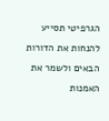הגרפיטי תסייע להנחות את הדורות הבאים ולשמר את האמנות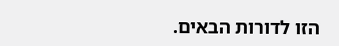הזו לדורות הבאים.